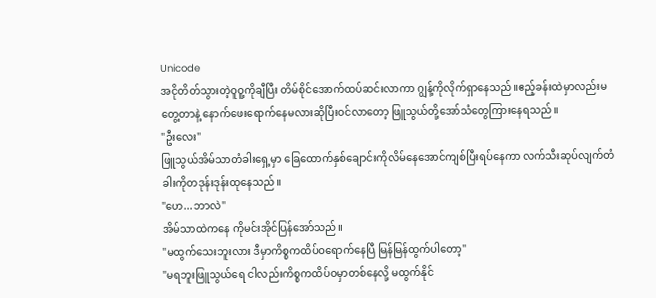Unicode
အငိုတိတ်သွားတဲ့ဝူဝူ့ကိုချီပြီး တိမ်စိုင်အောက်ထပ်ဆင်းလာကာ ဂျွန့်ကိုလိုက်ရှာနေသည်။ဧည့်ခန်းထဲမှာလည်းမတွေ့တာနဲ့ နောက်ဖေးရောက်နေမလားဆိုပြီးဝင်လာတော့ ဖြူသွယ်တို့အော်သံတွေကြားနေရသည်။
"ဦးလေး"
ဖြူသွယ်အိမ်သာတံခါးရှေ့မှာ ခြေထောက်နှစ်ချောင်းကိုလိမ်နေအောင်ကျစ်ပြီးရပ်နေကာ လက်သီးဆုပ်လျက်တံခါးကိုတဒုန်းဒုန်းထုနေသည်။
"ဟေ...ဘာလဲ"
အိမ်သာထဲကနေ ကိုမင်းအိုင်ပြန်အော်သည်။
"မထွက်သေးဘူးလား ဒီမှာကိစ္စကထိပ်ဝရောက်နေပြီ မြန်မြန်ထွက်ပါတော့"
"မရဘူးဖြူသွယ်ရေ ငါလည်းကိစ္စကထိပ်ဝမှာတစ်နေလို့ မထွက်နိုင်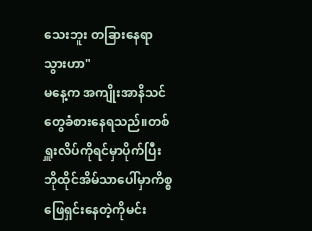သေးဘူး တခြားနေရာသွားဟာ"
မနေ့က အကျိုးအာနိသင်တွေခံစားနေရသည်။တစ်ရှူးလိပ်ကိုရင်မှာပိုက်ပြီး ဘိုထိုင်အိမ်သာပေါ်မှာကိစ္စဖြေရှင်းနေတဲ့ကိုမင်း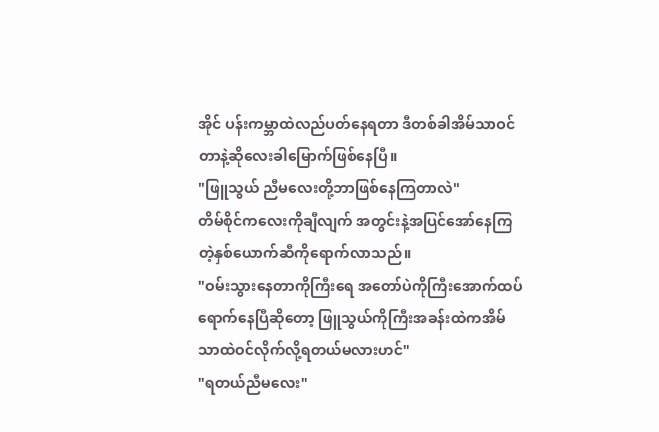အိုင် ပန်းကမ္ဘာထဲလည်ပတ်နေရတာ ဒီတစ်ခါအိမ်သာဝင်တာနဲ့ဆိုလေးခါမြောက်ဖြစ်နေပြီ။
"ဖြူသွယ် ညီမလေးတို့ဘာဖြစ်နေကြတာလဲ"
တိမ်စိုင်ကလေးကိုချီလျက် အတွင်းနဲ့အပြင်အော်နေကြတဲ့နှစ်ယောက်ဆီကိုရောက်လာသည်။
"ဝမ်းသွားနေတာကိုကြီးရေ အတော်ပဲကိုကြီးအောက်ထပ်ရောက်နေပြီဆိုတော့ ဖြူသွယ်ကိုကြီးအခန်းထဲကအိမ်သာထဲဝင်လိုက်လို့ရတယ်မလားဟင်"
"ရတယ်ညီမလေး"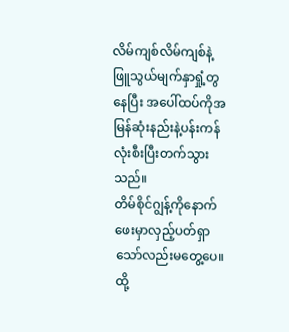လိမ်ကျစ်လိမ်ကျစ်နဲ့ ဖြူသွယ်မျက်နှာရှုံ့တွနေပြီး အပေါ်ထပ်ကိုအမြန်ဆုံးနည်းနဲ့ပန်းကန်လုံးစီးပြီးတက်သွားသည်။
တိမ်စိုင်ဂျွန့်ကိုနောက်ဖေးမှာလှည့်ပတ်ရှာသော်လည်းမတွေ့ပေ။ထို့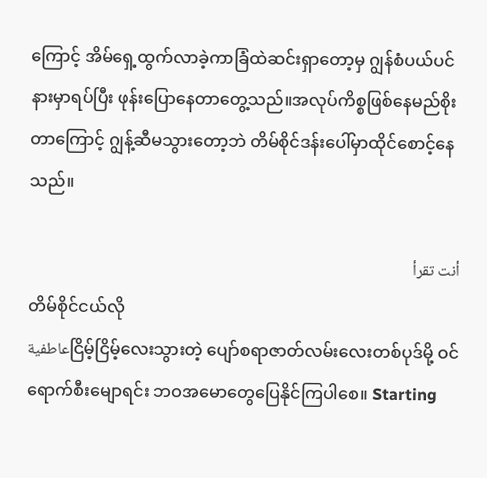ကြောင့် အိမ်ရှေ့ထွက်လာခဲ့ကာခြံထဲဆင်းရှာတော့မှ ဂျွန်စံပယ်ပင်နားမှာရပ်ပြီး ဖုန်းပြောနေတာတွေ့သည်။အလုပ်ကိစ္စဖြစ်နေမည်စိုးတာကြောင့် ဂျွန့်ဆီမသွားတော့ဘဲ တိမ်စိုင်ဒန်းပေါ်မှာထိုင်စောင့်နေသည်။

أنت تقرأ
တိမ်စိုင်ငယ်လို
عاطفيةငြိမ့်ငြိမ့်လေးသွားတဲ့ ပျော်စရာဇာတ်လမ်းလေးတစ်ပုဒ်မို့ ဝင်ရောက်စီးမျောရင်း ဘဝအမောတွေပြေနိုင်ကြပါစေ။ Starting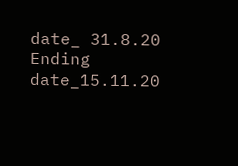date_ 31.8.20 Ending date_15.11.20